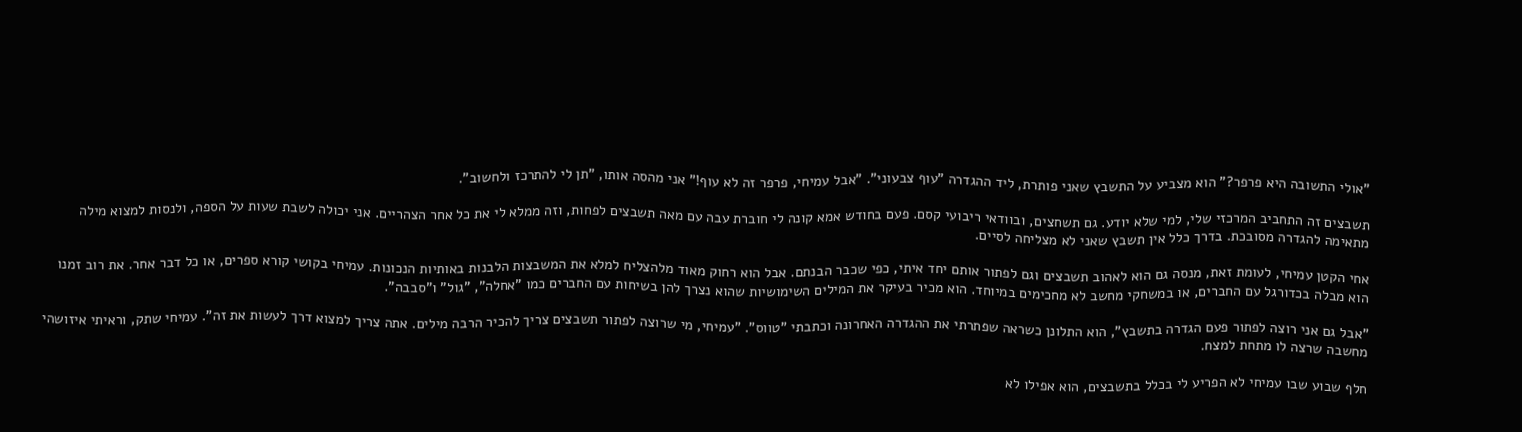"אולי התשובה היא פרפר?" הוא מצביע על התשבץ שאני פותרת, ליד ההגדרה "עוף צבעוני". "אבל עמיחי, פרפר זה לא עוף!" אני מהסה אותו, "תן לי להתרכז ולחשוב".

תשבצים זה התחביב המרכזי שלי, למי שלא יודע. גם תשחצים, ובוודאי ריבועי קסם. פעם בחודש אמא קונה לי חוברת עבה עם מאה תשבצים לפחות, וזה ממלא לי את כל אחר הצהריים. אני יכולה לשבת שעות על הספה, ולנסות למצוא מילה מתאימה להגדרה מסובכת. בדרך כלל אין תשבץ שאני לא מצליחה לסיים.

אחי הקטן עמיחי, לעומת זאת, מנסה גם הוא לאהוב תשבצים וגם לפתור אותם יחד איתי, כפי שכבר הבנתם. אבל הוא רחוק מאוד מלהצליח למלא את המשבצות הלבנות באותיות הנכונות. עמיחי בקושי קורא ספרים, או כל דבר אחר. את רוב זמנו הוא מבלה בכדורגל עם החברים, או במשחקי מחשב לא מחכימים במיוחד. הוא מכיר בעיקר את המילים השימושיות שהוא נצרך להן בשיחות עם החברים כמו "אחלה", "גול" ו"סבבה".

"אבל גם אני רוצה לפתור פעם הגדרה בתשבץ", הוא התלונן כשראה שפתרתי את ההגדרה האחרונה וכתבתי "טווס". "עמיחי, מי שרוצה לפתור תשבצים צריך להכיר הרבה מילים. אתה צריך למצוא דרך לעשות את זה". עמיחי שתק, וראיתי איזושהי מחשבה שרצה לו מתחת למצח.

חלף שבוע שבו עמיחי לא הפריע לי בכלל בתשבצים, הוא אפילו לא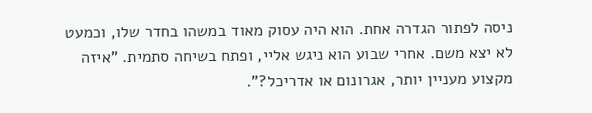ניסה לפתור הגדרה אחת. הוא היה עסוק מאוד במשהו בחדר שלו, וכמעט לא יצא משם. אחרי שבוע הוא ניגש אליי, ופתח בשיחה סתמית. "איזה מקצוע מעניין יותר, אגרונום או אדריכל?".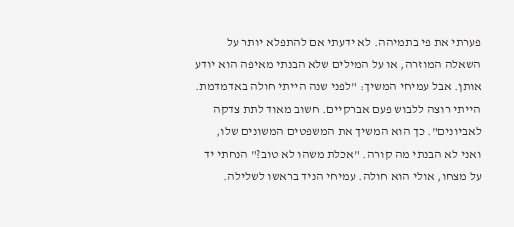פערתי את פי בתמיהה. לא ידעתי אם להתפלא יותר על השאלה המוזרה, או על המילים שלא הבנתי מאיפה הוא יודע אותן. אבל עמיחי המשיך: "לפני שנה הייתי חולה באדמדמת. הייתי רוצה ללבוש פעם אברקיים. חשוב מאוד לתת צדקה לאביונים". כך הוא המשיך את המשפטים המשונים שלו, ואני לא הבנתי מה קורה. "אכלת משהו לא טוב?" הנחתי יד על מצחו, אולי הוא חולה. עמיחי הניד בראשו לשלילה.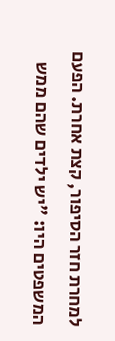למחרת חזר הסיפור, קצת אחרת. הפעם המשפטים היו: "יש ילדים שהם ממש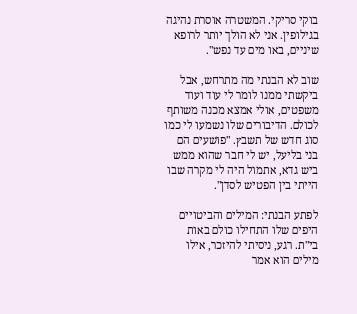בוקי סריקי. המשטרה אוסרת נהיגה בגילופין. אני לא הולך יותר לרופא שיניים, באו מים עד נפש".

שוב לא הבנתי מה מתרחש, אבל ביקשתי ממנו לומר לי עוד ועוד משפטים, אולי אמצא מכנה משותף לכולם. הדיבורים שלו נשמעו לי כמו סוג חדש של תשבץ. "פושעים הם בני בליעל, יש לי חבר שהוא ממש ביש גדא, אתמול היה לי מקרה שבו הייתי בין הפטיש לסדן".

לפתע הבנתי: המילים והביטויים היפים שלו התחילו כולם באות בי"ת. רגע, ניסיתי להיזכר, אילו מילים הוא אמר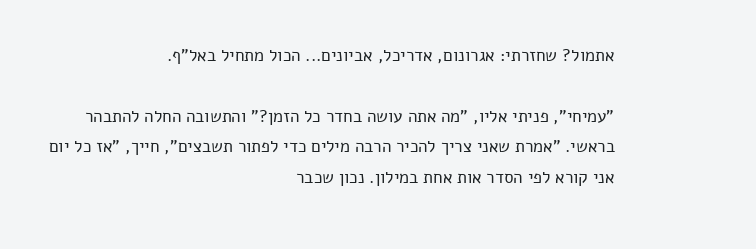אתמול? שחזרתי: אגרונום, אדריכל, אביונים... הכול מתחיל באל"ף.

"עמיחי", פניתי אליו, "מה אתה עושה בחדר כל הזמן?" והתשובה החלה להתבהר בראשי. "אמרת שאני צריך להכיר הרבה מילים כדי לפתור תשבצים", חייך, "אז כל יום אני קורא לפי הסדר אות אחת במילון. נכון שכבר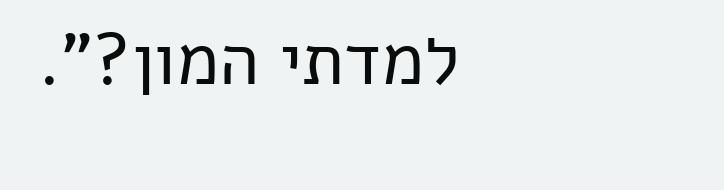למדתי המון?".